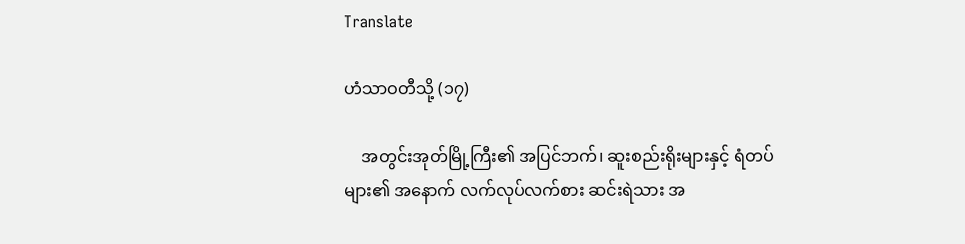Translate

ဟံသာဝတီသို့ (၁၇)

    အတွင်းအုတ်မြို့ကြီး၏ အပြင်ဘက်၊ ဆူးစည်းရိုးများနှင့် ရံတပ်များ၏ အနောက် လက်လုပ်လက်စား ဆင်းရဲသား အ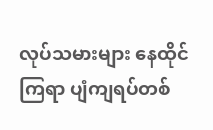လုပ်သမားများ နေထိုင်ကြရာ ပျံကျရပ်တစ်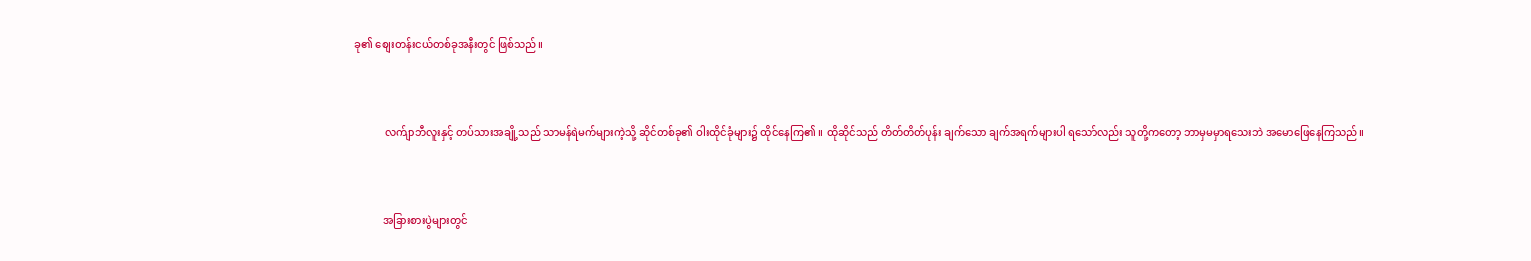ခု၏ စျေးတန်းငယ်တစ်ခုအနီးတွင် ဖြစ်သည်။



            လက်ျာဘီလူးနှင့် တပ်သားအချို့သည် သာမန်ရဲမက်များကဲ့သို့ ဆိုင်တစ်ခု၏ ဝါးထိုင်ခုံများ၌ ထိုင်နေကြ၏ ။ ထိုဆိုင်သည် တိတ်တိတ်ပုန်း ချက်သော ချက်အရက်များပါ ရသော်လည်း သူတို့ကတော့ ဘာမှမမှာရသေးဘဲ အမောဖြေနေကြသည်။



           အခြားစားပွဲများတွင်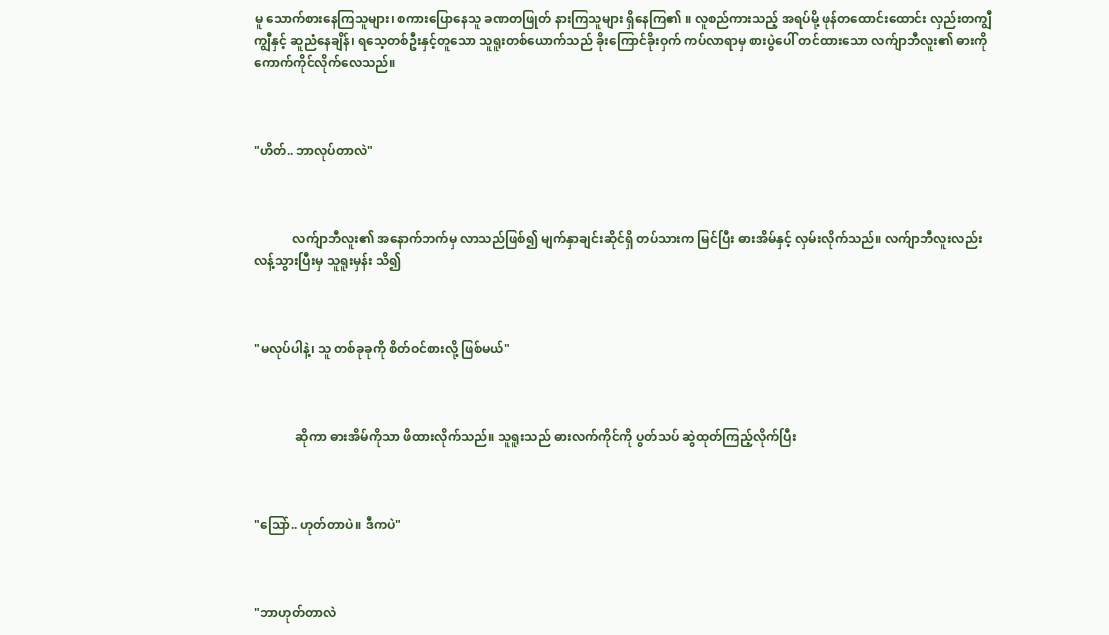မူ သောက်စားနေကြသူများ၊ စကားပြောနေသူ ခဏတဖြုတ် နားကြသူများ ရှိနေကြ၏ ။ လူစည်ကားသည့် အရပ်မို့ ဖုန်တထောင်းထောင်း လှည်းတကျွီကျွီနှင့် ဆူညံနေချိန်၊ ရသေ့တစ်ဦးနှင့်တူသော သူရူးတစ်ယောက်သည် ခိုးကြောင်ခိုးဝှက် ကပ်လာရာမှ စားပွဲပေါ် တင်ထားသော လက်ျာဘီလူး၏ ဓားကို ကောက်ကိုင်လိုက်လေသည်။



"ဟိတ်.. ဘာလုပ်တာလဲ"



            လက်ျာဘီလူး၏ အနောက်ဘက်မှ လာသည်ဖြစ်၍ မျက်နှာချင်းဆိုင်ရှိ တပ်သားက မြင်ပြီး ဓားအိမ်နှင့် လှမ်းလိုက်သည်။ လက်ျာဘီလူးလည်း လန့်သွားပြီးမှ သူရူးမှန်း သိ၍



"မလုပ်ပါနဲ့၊ သူ တစ်ခုခုကို စိတ်ဝင်စားလို့ ဖြစ်မယ်"



             ဆိုကာ ဓားအိမ်ကိုသာ ဖိထားလိုက်သည်။ သူရူးသည် ဓားလက်ကိုင်ကို ပွတ်သပ် ဆွဲထုတ်ကြည့်လိုက်ပြီး



"သြော်.. ဟုတ်တာပဲ။ ဒီကပဲ"



"ဘာဟုတ်တာလဲ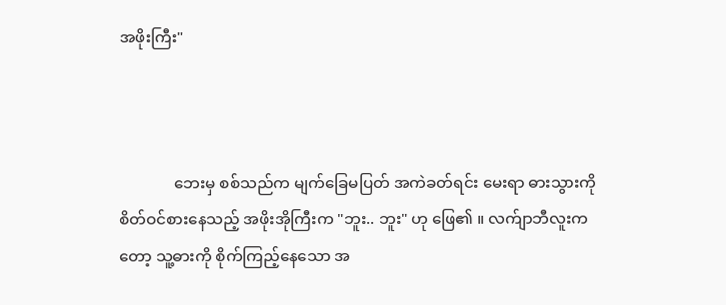အဖိုးကြီး"



              ဘေးမှ စစ်သည်က မျက်ခြေမပြတ် အကဲခတ်ရင်း မေးရာ ဓားသွားကို စိတ်ဝင်စားနေသည့် အဖိုးအိုကြီးက "ဘူး.. ဘူး" ဟု ဖြေ၏ ။ လက်ျာဘီလူးကတော့ သူ့ဓားကို စိုက်ကြည့်နေသော အ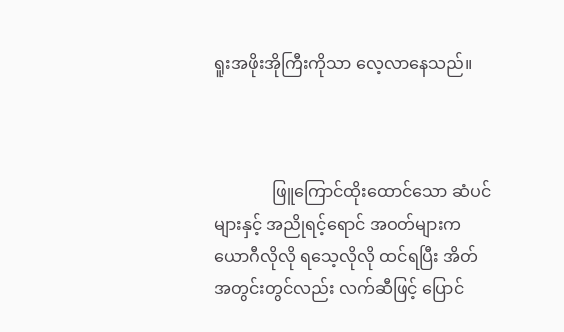ရူးအဖိုးအိုကြီးကိုသာ လေ့လာနေသည်။



              ဖြူကြောင်ထိုးထောင်သော ဆံပင်များနှင့် အညိုရင့်ရောင် အဝတ်များက ယောဂီလိုလို ရသေ့လိုလို ထင်ရပြီး အိတ်အတွင်းတွင်လည်း လက်ဆီဖြင့် ပြောင်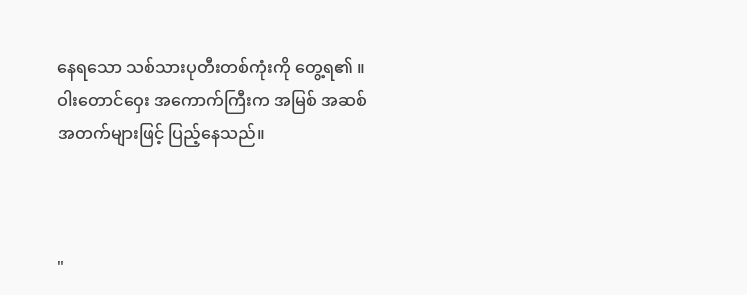နေရသော သစ်သားပုတီးတစ်ကုံးကို တွေ့ရ၏ ။ ဝါးတောင်ဝှေး အကောက်ကြီးက အမြစ် အဆစ် အတက်များဖြင့် ပြည့်နေသည်။



"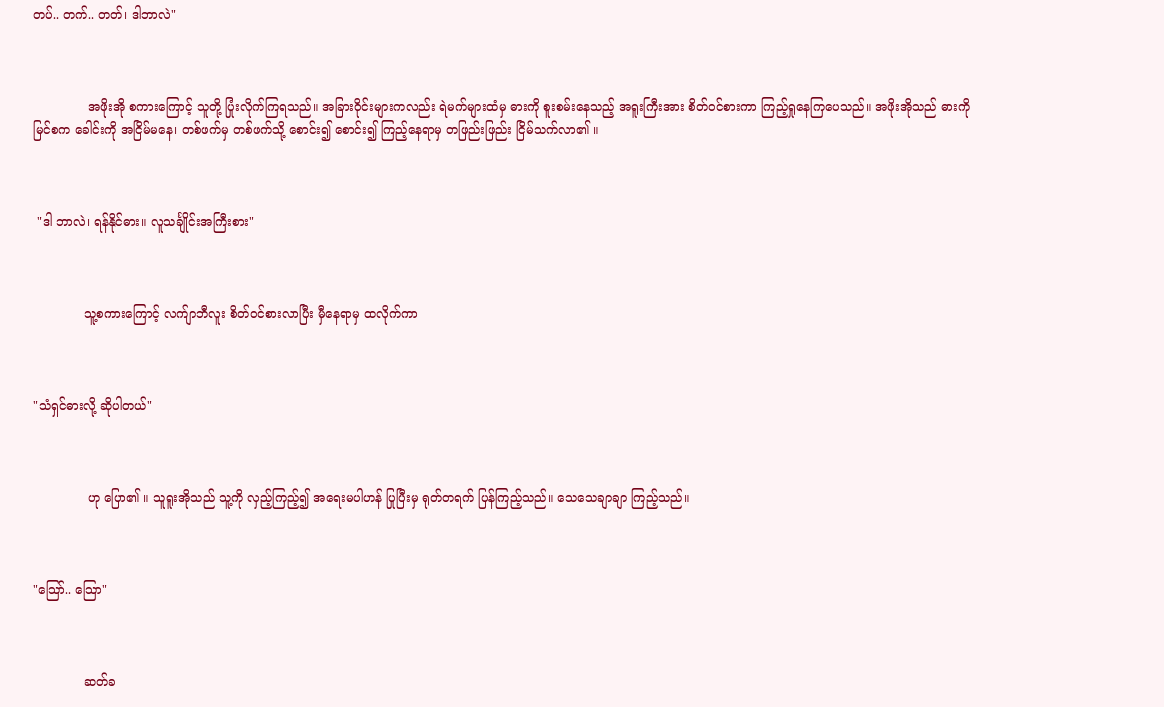တပ်.. တက်.. တတ်၊ ဒါဘာလဲ"



              အဖိုးအို စကားကြောင့် သူတို့ ပြုံးလိုက်ကြရသည်။ အခြားဝိုင်းများကလည်း ရဲမက်များထံမှ ဓားကို စူးစမ်းနေသည့် အရူးကြီးအား စိတ်ဝင်စားကာ ကြည့်ရှုနေကြပေသည်။ အဖိုးအိုသည် ဓားကို မြင်စက ခေါင်းကို အငြိမ်မနေ၊ တစ်ဖက်မှ တစ်ဖက်သို့ စောင်း၍ စောင်း၍ ကြည့်နေရာမှ တဖြည်းဖြည်း ငြိမ်သက်လာ၏ ။



 "ဒါ ဘာလဲ၊ ရန်နိုင်ဓား။ လူသင်္ချိုင်းအကြီးစား"



             သူ့စကားကြောင့် လက်ျာဘီလူး စိတ်ဝင်စားလာပြီး မှီနေရာမှ ထလိုက်ကာ



"သံရှင်ဓားလို့ ဆိုပါတယ်"



              ဟု ပြော၏ ။ သူရူးအိုသည် သူ့ကို လှည့်ကြည့်၍ အရေးမပါဟန် ပြုပြီးမှ ရုတ်တရက် ပြန်ကြည့်သည်။ သေသေချာချာ ကြည့်သည်။



"သြော်.. သြော"



             ဆတ်ခ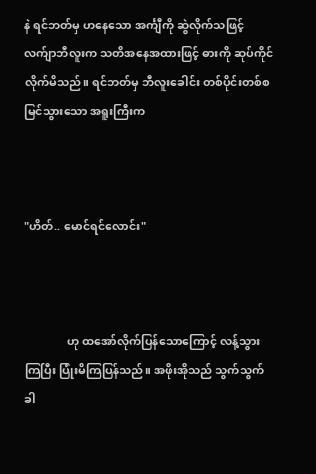နဲ ရင်ဘတ်မှ ဟနေသော အင်္ကျီကို ဆွဲလိုက်သဖြင့် လက်ျာဘီလူးက သတိအနေအထားဖြင့် ဓားကို ဆုပ်ကိုင်လိုက်မိသည်။ ရင်ဘတ်မှ ဘီလူးခေါင်း တစ်ပိုင်းတစ်စ မြင်သွားသော အရူးကြီးက



"ဟိတ်.. မောင်ရင်လောင်း"



               ဟု ထအော်လိုက်ပြန်သောကြောင့် လန့်သွားကြပြီး ပြုံးမိကြပြန်သည်။ အဖိုးအိုသည် သွက်သွက်ခါ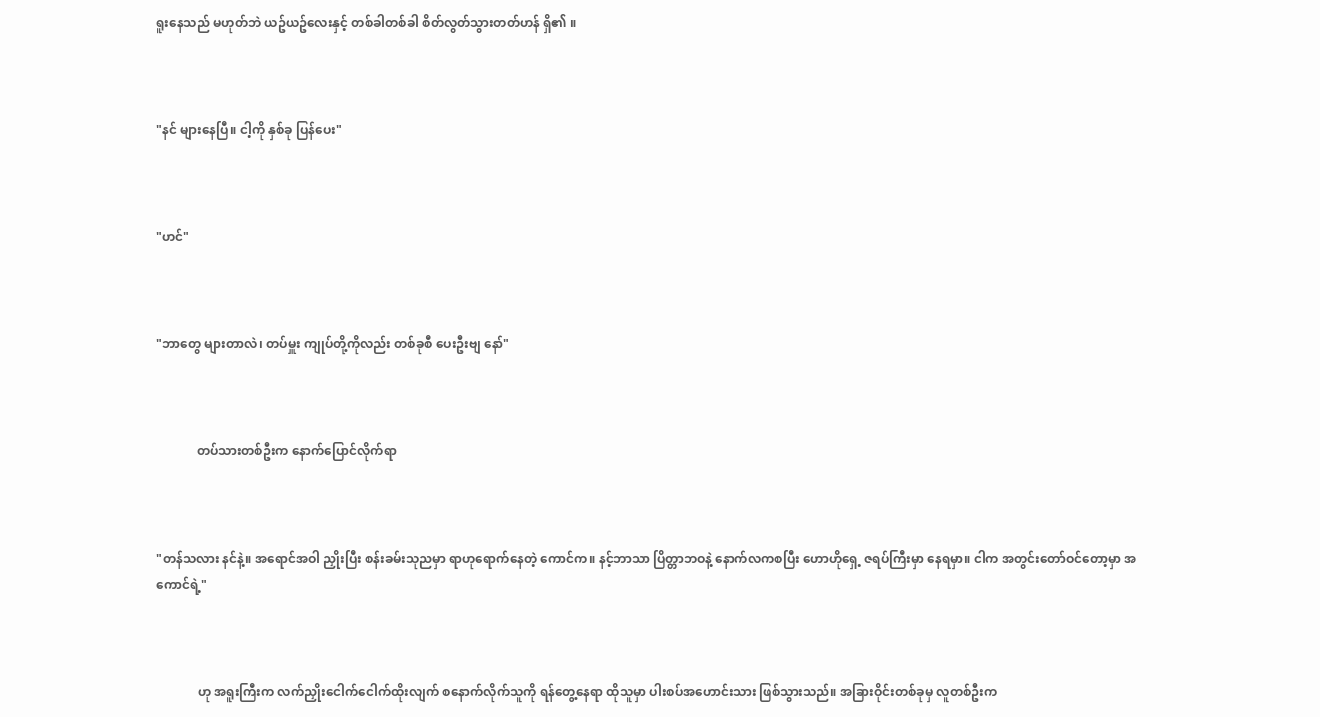ရူးနေသည် မဟုတ်ဘဲ ယဥ်ယဥ်လေးနှင့် တစ်ခါတစ်ခါ စိတ်လွတ်သွားတတ်ဟန် ရှိ၏ ။



"နင် များနေပြီ။ ငါ့ကို နှစ်ခု ပြန်ပေး"



"ဟင်"



"ဘာတွေ များတာလဲ၊ တပ်မှူး ကျုပ်တို့ကိုလည်း တစ်ခုစီ ပေးဦးဗျ နော်"



             တပ်သားတစ်ဦးက နောက်ပြောင်လိုက်ရာ



"တန်သလား နင်နဲ့။ အရောင်အဝါ ညှိုးပြီး စန်းခမ်းသုညမှာ ရာဟုရောက်နေတဲ့ ကောင်က။ နင့်ဘာသာ ပြိတ္တာဘဝနဲ့ နောက်လကစပြီး ဟောဟိုရှေ့ ဇရပ်ကြီးမှာ နေရမှာ။ ငါက အတွင်းတော်ဝင်တော့မှာ အကောင်ရဲ့"



             ဟု အရူးကြီးက လက်ညှိုးငေါက်ငေါက်ထိုးလျက် စနောက်လိုက်သူကို ရန်တွေ့နေရာ ထိုသူမှာ ပါးစပ်အဟောင်းသား ဖြစ်သွားသည်။ အခြားဝိုင်းတစ်ခုမှ လူတစ်ဦးက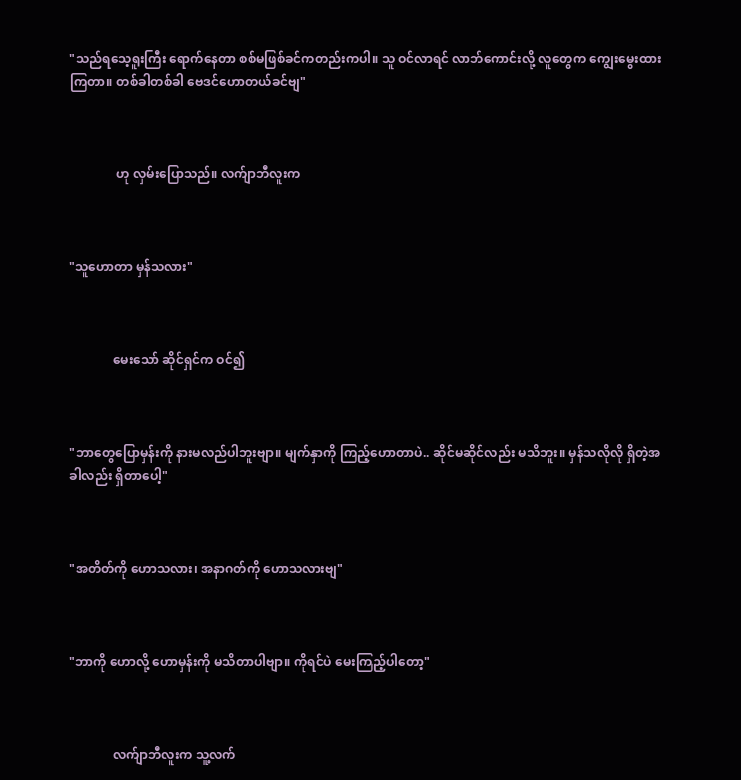"သည်ရသေ့ရူးကြီး ရောက်နေတာ စစ်မဖြစ်ခင်ကတည်းကပါ။ သူ ဝင်လာရင် လာဘ်ကောင်းလို့ လူတွေက ကျွေးမွေးထားကြတာ။ တစ်ခါတစ်ခါ ဗေဒင်ဟောတယ်ခင်ဗျ"



               ဟု လှမ်းပြောသည်။ လက်ျာဘီလူးက



"သူဟောတာ မှန်သလား"



              မေးသော် ဆိုင်ရှင်က ဝင်၍



"ဘာတွေပြောမှန်းကို နားမလည်ပါဘူးဗျာ။ မျက်နှာကို ကြည့်ဟောတာပဲ.. ဆိုင်မဆိုင်လည်း မသိဘူး။ မှန်သလိုလို ရှိတဲ့အခါလည်း ရှိတာပေါ့"



"အတိတ်ကို ဟောသလား၊ အနာဂတ်ကို ဟောသလားဗျ"



"ဘာကို ဟောလို့ ဟောမှန်းကို မသိတာပါဗျာ။ ကိုရင်ပဲ မေးကြည့်ပါတော့"



              လက်ျာဘီလူးက သူ့လက်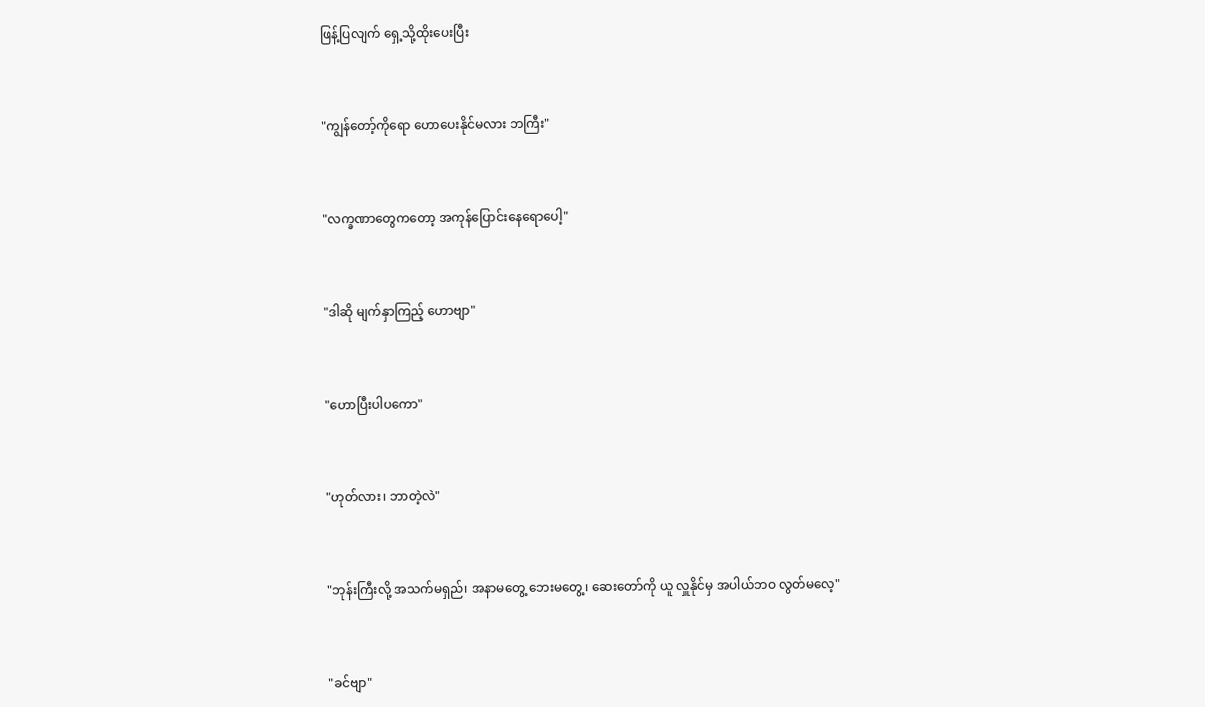ဖြန့်ပြလျက် ရှေ့သို့ထိုးပေးပြီး



"ကျွန်တော့်ကိုရော ဟောပေးနိုင်မလား ဘကြီး"



"လက္ခဏာတွေကတော့ အကုန်ပြောင်းနေရောပေါ့"



"ဒါဆို မျက်နှာကြည့် ဟောဗျာ"



"ဟောပြီးပါပကော"



"ဟုတ်လား၊ ဘာတဲ့လဲ"



"ဘုန်းကြီးလို့ အသက်မရှည်၊ အနာမတွေ့ ဘေးမတွေ့၊ ဆေးတော်ကို ယူ လှူနိုင်မှ အပါယ်ဘဝ လွတ်မလေ့"



"ခင်ဗျာ"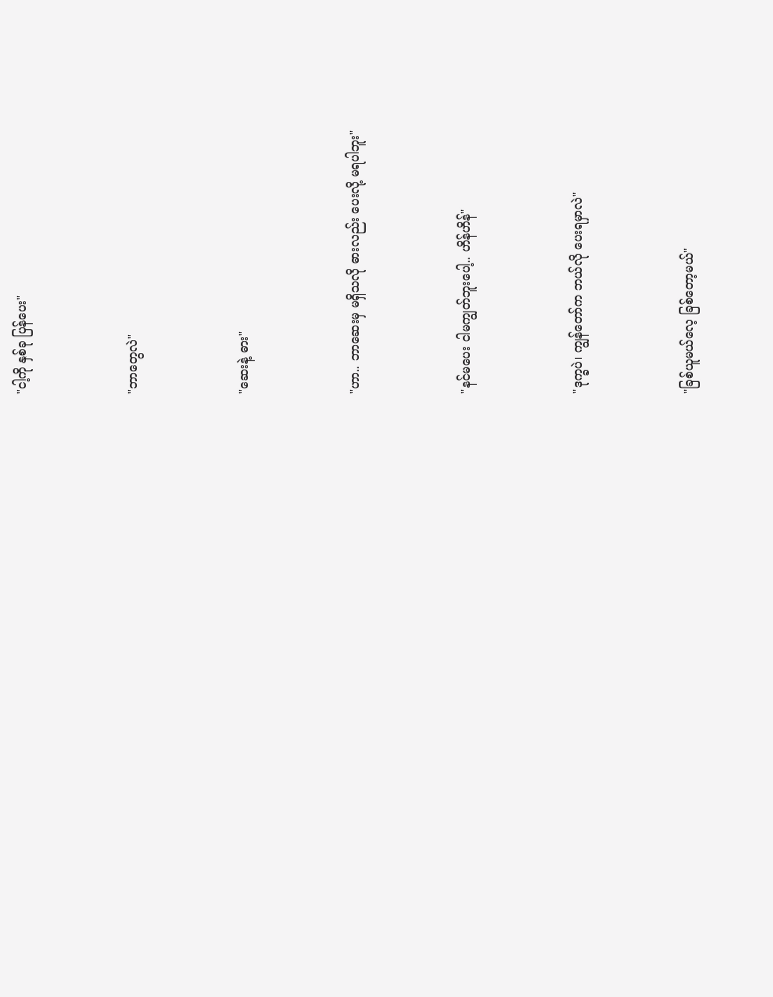"ငါ့ကို နှစ်ခု ပြန်ပေး"



"ဘာတွေလဲ"



"ဆေးနဲ့ ဓား"



"ဟာ.. ဘာဆေးမှ မရှိသလို ဓားလည်း ပေးလို့ မရပါဘူး"



"နင်မပေး ငါမကျွတ်ဘူးပေါ့.. ဟိန်ဟိန်"



"ဒုက္ခပဲ၊ ကျွန်တော်က ဘယ်လို ပေးရမှာလဲ"



"ခြစ်ယူမယ်လေ့ ခြစ်တော့မယ်"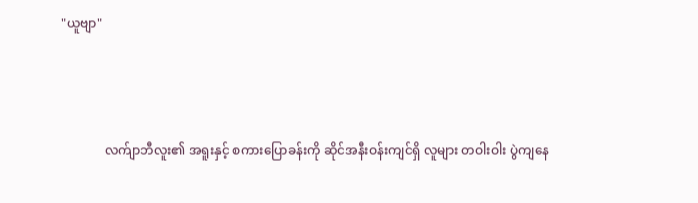"ယူဗျာ"



              လက်ျာဘီလူး၏ အရူးနှင့် စကားပြောခန်းကို ဆိုင်အနီးဝန်းကျင်ရှိ လူများ တဝါးဝါး ပွဲကျနေ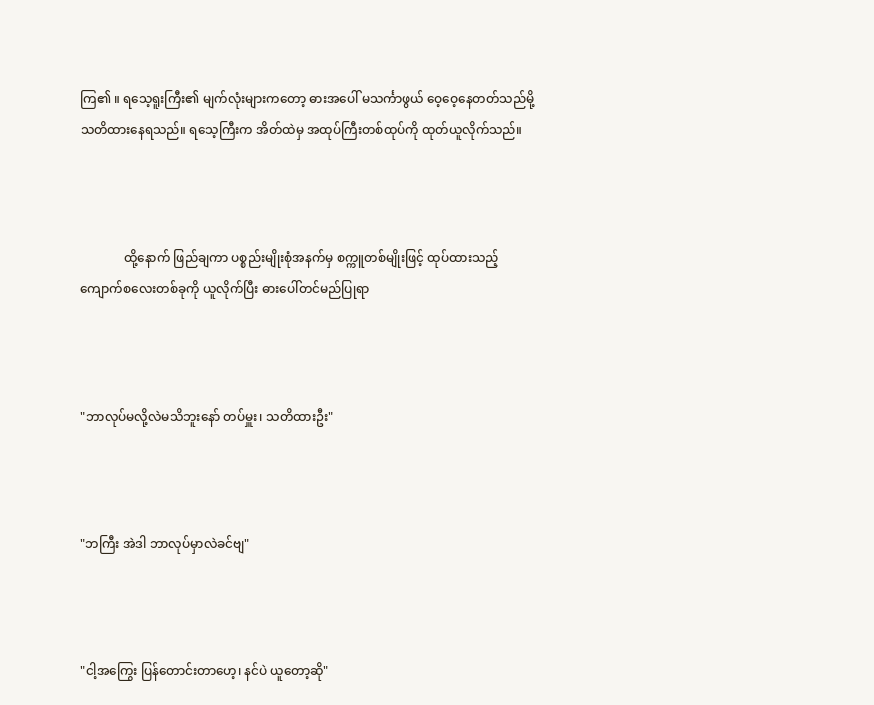ကြ၏ ။ ရသေ့ရူးကြီး၏ မျက်လုံးများကတော့ ဓားအပေါ် မသင်္ကာဖွယ် ဝေ့ဝေ့နေတတ်သည်မို့ သတိထားနေရသည်။ ရသေ့ကြီးက အိတ်ထဲမှ အထုပ်ကြီးတစ်ထုပ်ကို ထုတ်ယူလိုက်သည်။



              ထို့နောက် ဖြည်ချကာ ပစ္စည်းမျိုးစုံအနက်မှ စက္ကူတစ်မျိုးဖြင့် ထုပ်ထားသည့် ကျောက်စလေးတစ်ခုကို ယူလိုက်ပြီး ဓားပေါ်တင်မည်ပြုရာ



"ဘာလုပ်မလို့လဲမသိဘူးနော် တပ်မှူး၊ သတိထားဦး"



"ဘကြီး အဲဒါ ဘာလုပ်မှာလဲခင်ဗျ"



"ငါ့အကြွေး ပြန်တောင်းတာဟေ့၊ နင်ပဲ ယူတော့ဆို"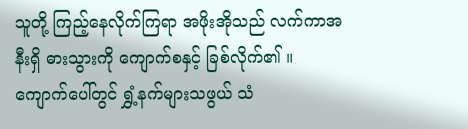သူတို့ ကြည့်နေလိုက်ကြရာ အဖိုးအိုသည် လက်ကာအနီးရှိ ဓားသွားကို ကျောက်စနှင့် ခြစ်လိုက်၏ ။ ကျောက်ပေါ်တွင် ရွှံ့နက်များသဖွယ် သံ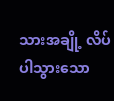သားအချို့ လိပ်ပါသွားသော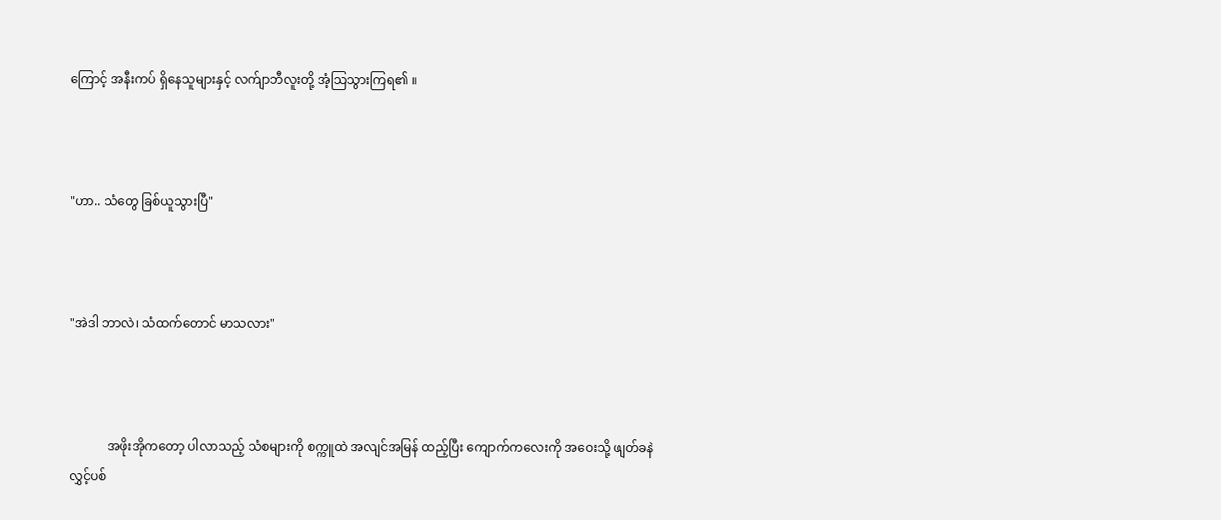ကြောင့် အနီးကပ် ရှိနေသူများနှင့် လက်ျာဘီလူးတို့ အံ့သြသွားကြရ၏ ။



"ဟာ.. သံတွေ ခြစ်ယူသွားပြီ"



"အဲဒါ ဘာလဲ၊ သံထက်တောင် မာသလား"



            အဖိုးအိုကတော့ ပါလာသည့် သံစများကို စက္ကူထဲ အလျင်အမြန် ထည့်ပြီး ကျောက်ကလေးကို အဝေးသို့ ဖျတ်ခနဲ လွှင့်ပစ်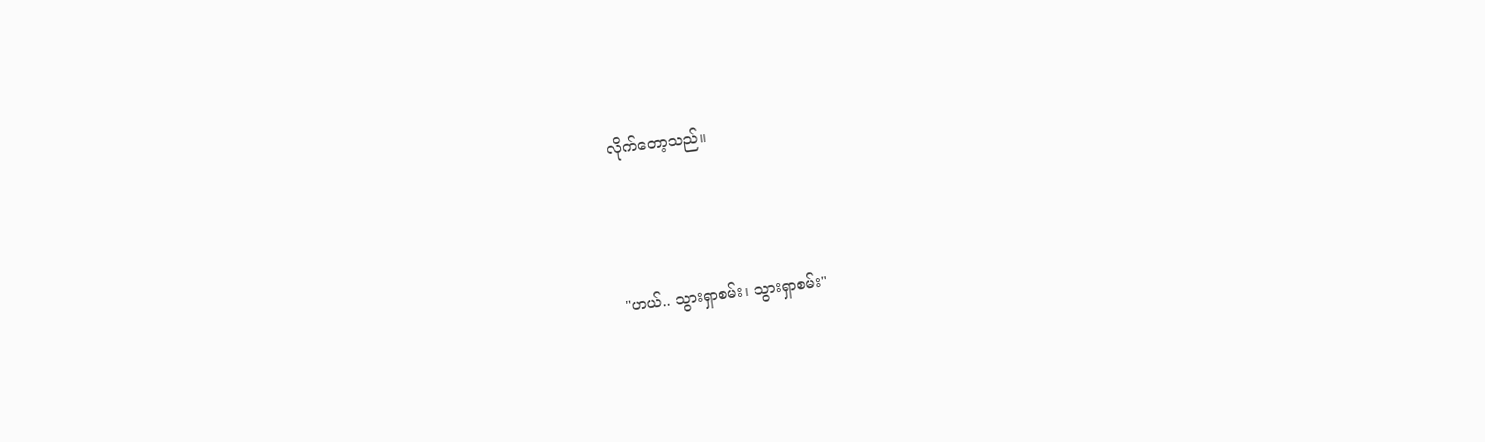လိုက်တော့သည်။



"ဟယ်.. သွားရှာစမ်း၊ သွားရှာစမ်း"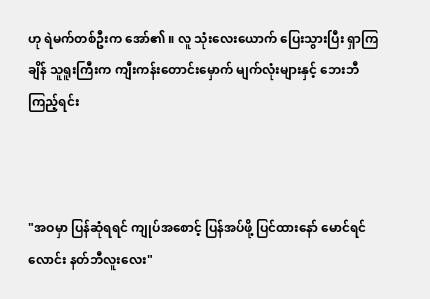ဟု ရဲမက်တစ်ဦးက အော်၏ ။ လူ သုံးလေးယောက် ပြေးသွားပြီး ရှာကြချိန် သူရူးကြီးက ကျီးကန်းတောင်းမှောက် မျက်လုံးများနှင့် ဘေးဘီကြည့်ရင်း



"အဝမှာ ပြန်ဆုံရရင် ကျုပ်အစောင့် ပြန်အပ်ဖို့ ပြင်ထားနော် မောင်ရင်လောင်း နတ်ဘီလူးလေး"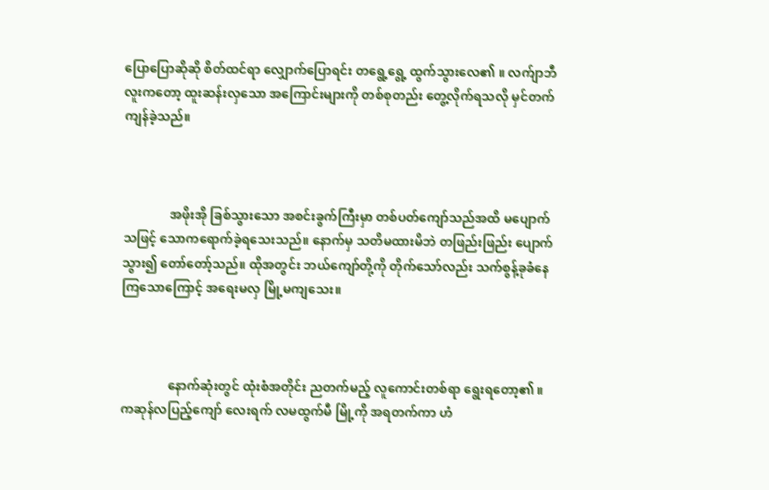ပြောပြောဆိုဆို စိတ်ထင်ရာ လျှောက်ပြောရင်း တရွေ့ရွေ့ ထွက်သွားလေ၏ ။ လက်ျာဘီလူးကတော့ ထူးဆန်းလှသော အကြောင်းများကို တစ်စုတည်း တွေ့လိုက်ရသလို မှင်တက် ကျန်ခဲ့သည်။



               အဖိုးအို ခြစ်သွားသော အစင်းခွက်ကြီးမှာ တစ်ပတ်ကျော်သည်အထိ မပျောက်သဖြင့် သောကရောက်ခဲ့ရသေးသည်။ နောက်မှ သတိမထားမိဘဲ တဖြည်းဖြည်း ပျောက်သွား၍ တော်တော့်သည်။ ထိုအတွင်း ဘယ်ကျော်တို့ကို တိုက်သော်လည်း သက်စွန့်ခုခံနေကြသောကြောင့် အရေးမလှ မြို့မကျသေး။



               နောက်ဆုံးတွင် ထုံးစံအတိုင်း ညတက်မည့် လူကောင်းတစ်ရာ ရွေးရတော့၏ ။ ကဆုန်လပြည့်ကျော် လေးရက် လမထွက်မီ မြို့ကို အရတက်ကာ ဟံ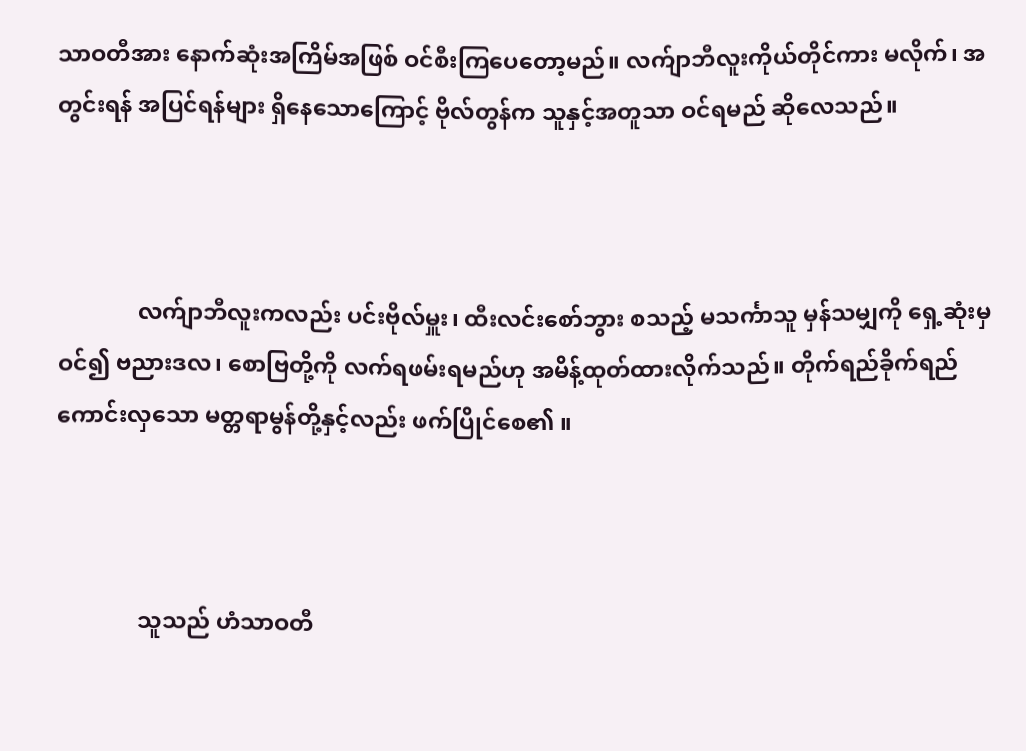သာဝတီအား နောက်ဆုံးအကြိမ်အဖြစ် ဝင်စီးကြပေတော့မည်။ လက်ျာဘီလူးကိုယ်တိုင်ကား မလိုက်၊ အတွင်းရန် အပြင်ရန်များ ရှိနေသောကြောင့် ဗိုလ်တွန်က သူနှင့်အတူသာ ဝင်ရမည် ဆိုလေသည်။



              လက်ျာဘီလူးကလည်း ပင်းဗိုလ်မှူး၊ ထီးလင်းစော်ဘွား စသည့် မသင်္ကာသူ မှန်သမျှကို ရှေ့ဆုံးမှ ဝင်၍ ဗညားဒလ၊ စောဗြတို့ကို လက်ရဖမ်းရမည်ဟု အမိန့်ထုတ်ထားလိုက်သည်။ တိုက်ရည်ခိုက်ရည် ကောင်းလှသော မတ္တရာမွန်တို့နှင့်လည်း ဖက်ပြိုင်စေ၏ ။



              သူသည် ဟံသာဝတီ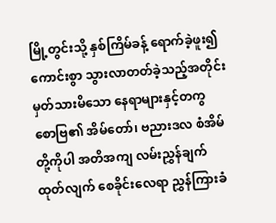မြို့တွင်းသို့ နှစ်ကြိမ်ခန့် ရောက်ခဲ့ဖူး၍ ကောင်းစွာ သွားလာတတ်ခဲ့သည့်အတိုင်း မှတ်သားမိသော နေရာများနှင့်တကွ စောဗြ၏ အိမ်တော်၊ ဗညားဒလ စံအိမ်တို့ကိုပါ အတိအကျ လမ်းညွှန်ချက်ထုတ်လျက် စေခိုင်းလေရာ ညွှန်ကြားခံ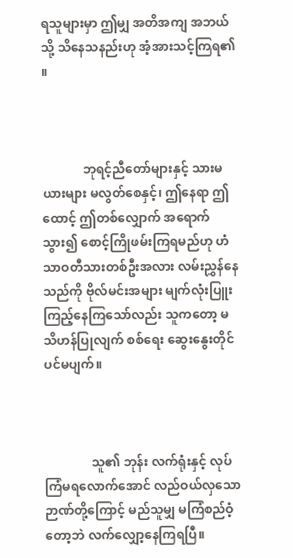ရသူများမှာ ဤမျှ အတိအကျ အဘယ်သို့ သိနေသနည်းဟု အံ့အားသင့်ကြရ၏ ။



             ဘုရင့်ညီတော်များနှင့် သားမယားများ မလွတ်စေနှင့်၊ ဤနေရာ ဤထောင့် ဤတစ်လျှောက် အရောက်သွား၍ စောင့်ကြိုဖမ်းကြရမည်ဟု ဟံသာဝတီသားတစ်ဦးအလား လမ်းညွှန်နေသည်ကို ဗိုလ်မင်းအများ မျက်လုံးပြူး ကြည့်နေကြသော်လည်း သူကတော့ မသိဟန်ပြုလျက် စစ်ရေး ဆွေးနွေးတိုင်ပင်မပျက်။



               သူ၏ ဘုန်း လက်ရုံးနှင့် လုပ်ကြံမရလောက်အောင် လည်ဝယ်လှသော ဉာဏ်တို့ကြောင့် မည်သူမျှ မကြံစည်ဝံ့တော့ဘဲ လက်လျှော့နေကြရပြီ။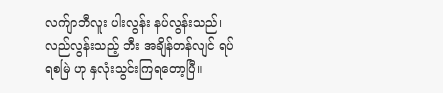လက်ျာဘီလူး ပါးလွန်း နပ်လွန်းသည်၊ လည်လွန်းသည့် ဘီး အချိန်တန်လျင် ရပ်ရစမြဲ ဟု နှလုံးသွင်းကြရတော့ပြီ။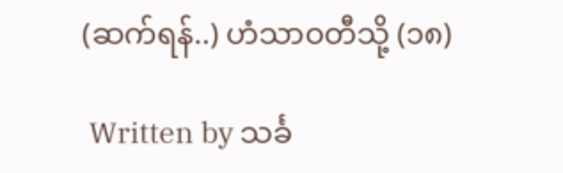(ဆက်ရန်..) ဟံသာဝတီသို့ (၁၈)

 Written by သင်္ခ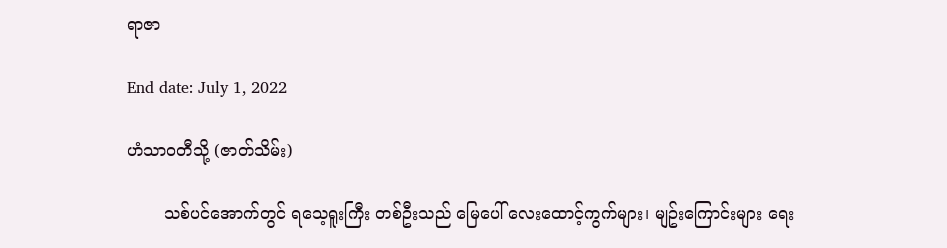ရာဇာ

End date: July 1, 2022

ဟံသာဝတီသို့ (ဇာတ်သိမ်း)

       သစ်ပင်အောက်တွင် ရသေ့ရူးကြီး တစ်ဦးသည် မြေပေါ် လေးထောင့်ကွက်များ၊ မျဥ်းကြောင်းများ ရေး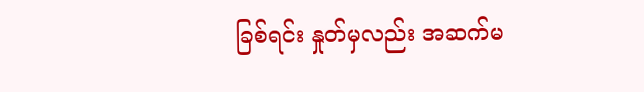ခြစ်ရင်း နှုတ်မှလည်း အဆက်မ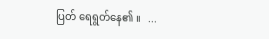ပြတ် ရေရွတ်နေ၏ ။   ...